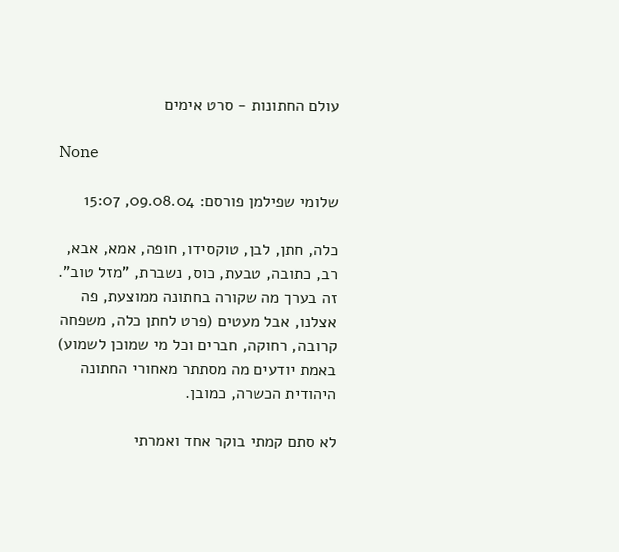עולם החתונות - סרט אימים

None

שלומי שפילמן פורסם: 09.08.04, 15:07

כלה, חתן, לבן, טוקסידו, חופה, אמא, אבא, רב, כתובה, טבעת, כוס, נשברת, "מזל טוב". זה בערך מה שקורה בחתונה ממוצעת, פה אצלנו, אבל מעטים (פרט לחתן כלה, משפחה קרובה, רחוקה, חברים וכל מי שמוכן לשמוע) באמת יודעים מה מסתתר מאחורי החתונה היהודית הכשרה, כמובן.

לא סתם קמתי בוקר אחד ואמרתי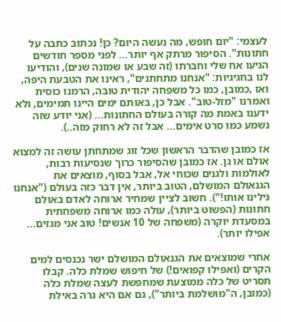לעצמי: "יום חופש, מה נעשה היום? כן! נכתוב כתבה על חתונות". הסיפור מרתק אף יותר... לפני מספר חודשים הגיעו אח שלי וחברתו (זה שבע או שמונה שנים), והודיעו לנו בחגיגיות: "אנחנו מתחתנים", ראינו את הטבעת היפה, ואז ,כמובן, כמו כל משפחה יהודית טובה, הרמנו כוסית ואמרנו "מזל-טוב". אבל כן, באותם ימים היינו תמימים, ולא ידענו באמת מה קורה בעולם החתונות... (אני יודע שזה נשמע כמו סרט אימים... אבל זה לא רחוק מזה..).

אז כמובן שהדבר הראשון שכל זוג שמתחתן עושה זה למצוא אולם או גן. אז כמובן שהסיפור כרוך שנסיעות רבות, לאולמות ולגנים שכוחי אל, אבל בסוף, מוצאים את הגנאולם המושלם, הטוב ביותר, אין דבר כזה בעולם ("אנחנו גילינו אותו!"). חשוב לציין שמחיר ארוחה לאדם באולם חתונות (הפשוט ביותר), עולה כמו ארוחה משפחתית במסעדת יוקרה (משפחה של 10 אנשים! טוב אני מגזים... אפילו יותר).

אחרי שמוצאים את הגנאולם המושלם ישר נכנסים למים הקרים (ואפילו קפואים!) של חיפוש שמלת כלה. קבלו תסריט של כלה ממוצעת שמחפשת לעצה שמלת כלה (כמובן, ה"מושלמת ביותר"), גם אם היא גרה באילת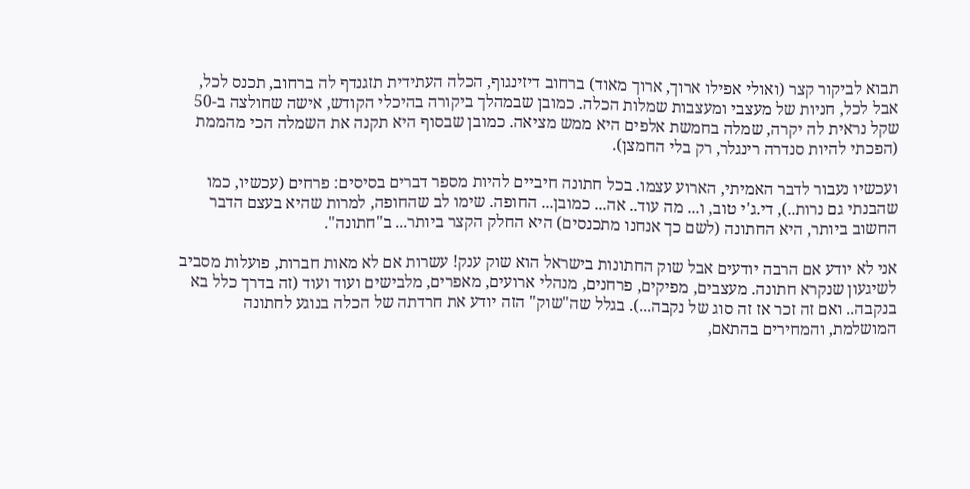תבוא לביקור קצר (ואולי אפילו ארוך, ארוך מאוד) ברחוב דיזינגוף, הכלה העתידית תזגנדף לה ברחוב, תכנס לכל, אבל לכל, חניות של מעצבי ומעצבות שמלות הכלה. כמובן שבמהלך ביקורה בהיכלי הקודש, אישה שחולצה ב-50 שקל נראית לה יקרה, שמלה בחמשת אלפים היא ממש מציאה. כמובן שבסוף היא תקנה את השמלה הכי מהממת (הפכתי להיות סנדרה רינגלר, רק בלי החמצן).

ועכשיו נעבור לדבר האמיתי, הארוע עצמו. בכל חתונה חיביים להיות מספר דברים בסיסים: פרחים (עכשיו, כמו שהבנתי גם נרות..), די.ג'י טוב, ו... מה עוד.. אה... כמובן... החופה. שימו לב שהחופה, למרות שהיא בעצם הדבר החשוב ביותר, היא החתונה (לשם כך אנחנו מתכנסים) היא החלק הקצר ביותר... ב"חתונה".

אני לא יודע אם הרבה יודעים אבל שוק החתונות בישראל הוא שוק ענק! עשרות אם לא מאות חברות, פועלות מסביב לשיגעון שנקרא חתונה. מעצבים, מפיקים, פרחנים, מנהלי ארועים, מאפרים, מלבישים ועוד ועוד (זה בדרך כלל בא בנקבה.. ואם זה זכר אז זה סוג של נקבה...). בגלל שה"שוק" הזה יודע את חרדתה של הכלה בנוגע לחתונה המושלמת, והמחירים בהתאם,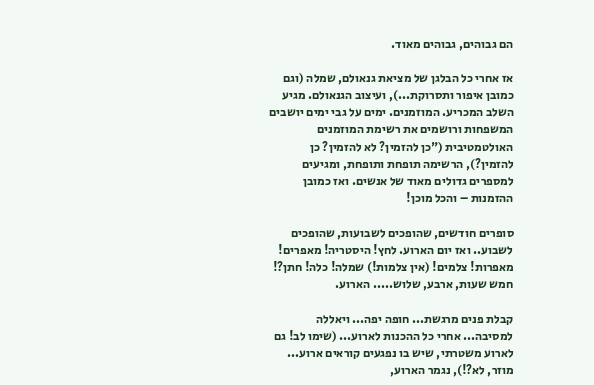הם גבוהים, גבוהים מאוד.

אז אחרי כל הבלגן של מציאת גנאולם, שמלה (וגם כמובן איפור ותסרוקת...), ועיצוב הגנאולם. מגיע השלב המכריע. המוזמנים. ימים על גבי ימים יושבים המשפחות ורושמים את רשימת המוזמנים האולטמטיבית ("כן להזמין? לא להזמין? כן להזמין?), הרשימה תופחת ותופחת, ומגיעים למספרים גדולים מאוד של אנשים. ואז כמובן ההזמנות – והכל מוכן!

סופרים חודשים, שהופכים לשבועות, שהופכים לשבוע.. ואז יום הארוע. לחץ! היסטריה! מאפרים! מאפרות! צלמים! (אין צלמות!) שמלה! כלה! חתן?! חמש שעות, ארבע, שלוש..... הארוע.

קבלת פנים מרגשת... חופה יפה... ויאללה למסיבה... אחרי כל ההכנות לארוע... (שימו לב! גם לארוע משטרתי, שיש בו נפגעים קוראים ארוע... מוזר, לא?!), נגמר הארוע,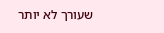שעורך לא יותר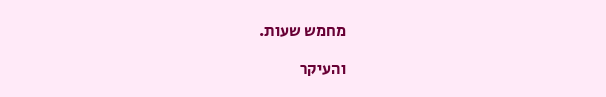מחמש שעות.

והעיקר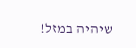שיהיה במזל!